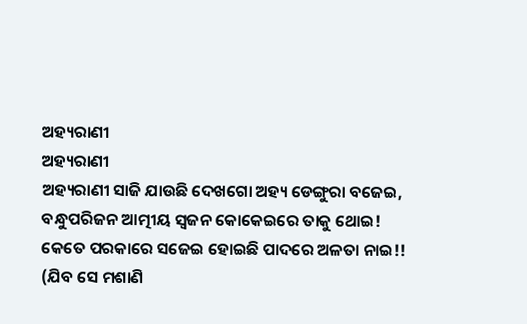ଅହ୍ୟରାଣୀ
ଅହ୍ୟରାଣୀ
ଅହ୍ୟରାଣୀ ସାଜି ଯାଉଛି ଦେଖଗୋ ଅହ୍ୟ ଡେଙ୍ଗୁରା ବଜେଇ,
ବନ୍ଧୁପରିଜନ ଆତ୍ମୀୟ ସ୍ବଜନ କୋକେଇରେ ତାକୁ ଥୋଇ!
କେତେ ପରକାରେ ସଜେଇ ହୋଇଛି ପାଦରେ ଅଳତା ନାଇ!!
(ଯିବ ସେ ମଶାଣି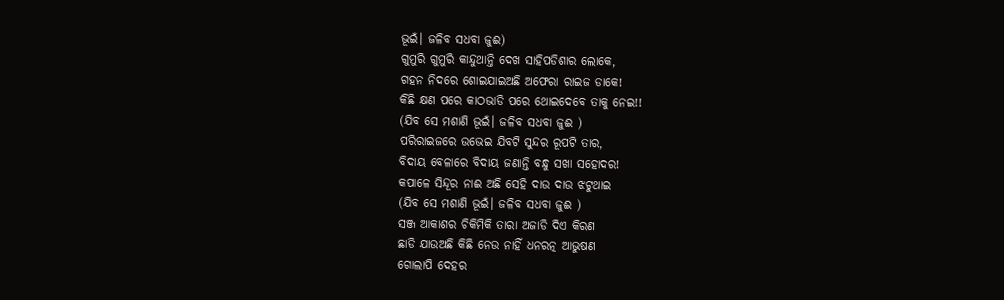ଭୂଇଁ। ଜଳିବ ସଧବା ଜୁଈ)
ଗୁମୁରି ଗୁମୁରି କାନ୍ଦୁଥାନ୍ତି ଦେଖ ସାହିପଡିଶାର ଲୋକେ,
ଗହନ ନିଦରେ ଶୋଇଯାଇଅଛି ଅଫେରା ରାଇଜ ଡାକେ!
କିଛି କ୍ଷଣ ପରେ କାଠଭାଡି ପରେ ଥୋଇଦେବେ ତାକୁ ନେଇ!!
(ଯିବ ସେ ମଶାଣି ଭୂଇଁ। ଜଳିବ ସଧବା ଜୁଈ )
ପରିରାଇଜରେ ଉଭେଇ ଯିବଟି ସୁନ୍ଦର ରୂପଟି ତାର,
ବିଦାୟ ବେଳାରେ ବିଦାୟ ଜଣାନ୍ତି ବନ୍ଧୁ ସଖା ସହୋଦର!
କପାଳେ ସିନ୍ଦୂର ନାଈ ଅଛି ସେହି ଦାଉ ଦାଉ ଝଟୁଥାଇ
(ଯିବ ସେ ମଶାଣି ଭୂଇଁ। ଜଳିବ ସଧବା ଜୁଈ )
ସଞ୍ଜ ଆକାଶର ଚିକିମିକି ତାରା ଅଜାଡି ଦିଏ କିରଣ
ଛାଡି ଯାଉଅଛି କିଛି ନେଉ ନାହିଁ ଧନରତ୍ନ ଆଭୁଷଣ
ଗୋଲାପି ଦେହର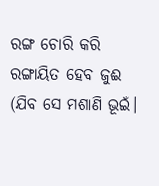ରଙ୍ଗ ଚୋରି କରି ରଙ୍ଗାୟିତ ହେବ ଜୁଈ
(ଯିବ ସେ ମଶାଣି ଭୂଇଁ।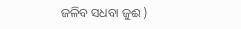ଜଳିବ ସଧବା ଜୁଈ )